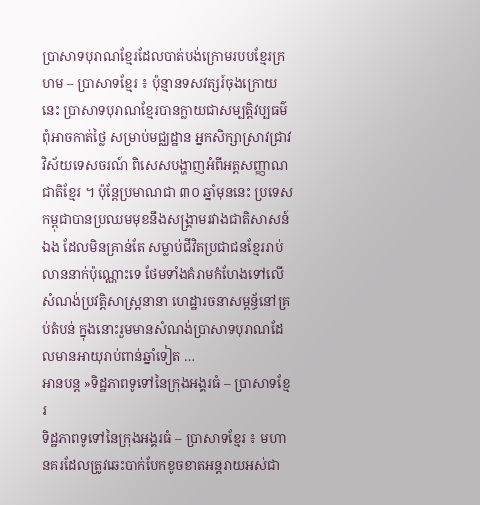ប្រាសាទបុរាណខ្មែរដែលបាត់បង់ក្រោមរបបខ្មែរក្រហម – ប្រាសាទខ្មែរ ៖ ប៉ុន្មានទសវត្សរ៍ចុងក្រោយនេះ ប្រាសាទបុរាណខ្មែរបានក្លាយជាសម្បត្ដិវប្បធម៌ពុំអាចកាត់ថ្លៃ សម្រាប់មជ្ឈដ្ឋាន អ្នកសិក្សាស្រាវជ្រាវវិស័យទេសចរណ៍ ពិសេសបង្ហាញអំពីអត្ដសញ្ញាណជាតិខ្មែរ ។ ប៉ុន្ដែប្រមាណជា ៣០ ឆ្នាំមុននេះ ប្រទេសកម្ពុជាបានប្រឈមមុខនឹងសង្គ្រាមរវាងជាតិសាសន៍ឯង ដែលមិនគ្រាន់តែ សម្លាប់ជីវិតប្រជាជនខ្មែររាប់លាននាក់ប៉ុណ្ណោះទេ ថែមទាំងគំរាមកំហែងទៅលើសំណង់ប្រវត្ដិសាស្ដ្រនានា ហេដ្ឋារចនាសម្ពន្ធ័នៅគ្រប់តំបន់ ក្នុងនោះរួមមានសំណង់ប្រាសាទបុរាណដែលមានអាយុរាប់ពាន់ឆ្នាំទៀត …
អានបន្ត »ទិដ្ឋភាពទូទៅនៃក្រុងអង្គរធំ – ប្រាសាទខ្មែរ
ទិដ្ឋភាពទូទៅនៃក្រុងអង្គរធំ – ប្រាសាទខ្មែរ ៖ មហានគរដែលត្រូវឆេះបាក់បែកខូចខាតអន្តរាយអស់ជា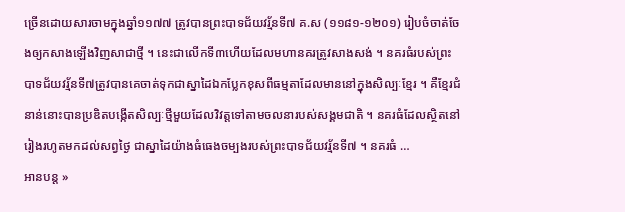ច្រើនដោយសារចាមក្នុងឆ្នាំ១១៧៧ ត្រូវបានព្រះបាទជ័យវរ្ម័នទី៧ គ.ស (១១៨១‑១២០១) រៀបចំចាត់ចែងឲ្យកសាងឡើងវិញសាជាថ្មី ។ នេះជាលើកទី៣ហើយដែលមហានគរត្រូវសាងសង់ ។ នគរធំរបស់ព្រះបាទជ័យវរ្ម័នទី៧ត្រូវបានគេចាត់ទុកជាស្នាដៃឯកប្លែកខុសពីធម្មតាដែលមាននៅក្នុងសិល្បៈខ្មែរ ។ គឺខ្មែរជំនាន់នោះបានប្រឌិតបង្កើតសិល្បៈថ្មីមួយដែលវិវត្តទៅតាមចលនារបស់សង្គមជាតិ ។ នគរធំដែលស្ថិតនៅរៀងរហូតមកដល់សព្វថ្ងៃ ជាស្នាដៃយ៉ាងធំធេងចម្បងរបស់ព្រះបាទជ័យវរ្ម័នទី៧ ។ នគរធំ …
អានបន្ត »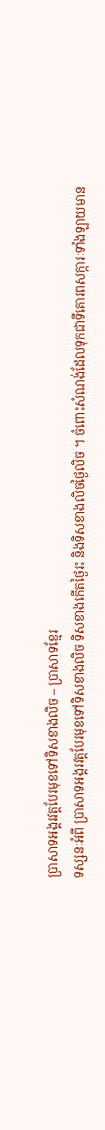ប្រាសាទអង្គរវត្តបែរមុខទៅទិសខាងលិច – ប្រាសាទខ្មែរ
ទស្សនៈអំពី ប្រាសាទអង្គរវត្តបែរមុខទៅទិសខាងលិច ទិសខាងកើតថ្ងៃរះ និងទិសខាងលិចថ្ងៃលិច ។ ចំពោះសំណង់ដែលទុកជាទីគោរពសក្ការៈទាំងឡាយមាន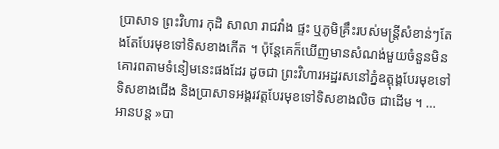ប្រាសាទ ព្រះវិហារ កុដិ សាលា រាជវាំង ផ្ទះ ឬភូមិគ្រឹះរបស់មន្ដ្រីសំខាន់ៗតែងតែបែរមុខទៅទិសខាងកើត ។ ប៉ុន្ដែគេក៏ឃើញមានសំណង់មួយចំនួនមិនគោរពតាមទំនៀមនេះផងដែរ ដូចជា ព្រះវិហារអដ្ឋរសនៅភ្នំឧត្ដុង្គបែរមុខទៅទិសខាងជើង និងប្រាសាទអង្គរវត្ដបែរមុខទៅទិសខាងលិច ជាដើម ។ …
អានបន្ត »បា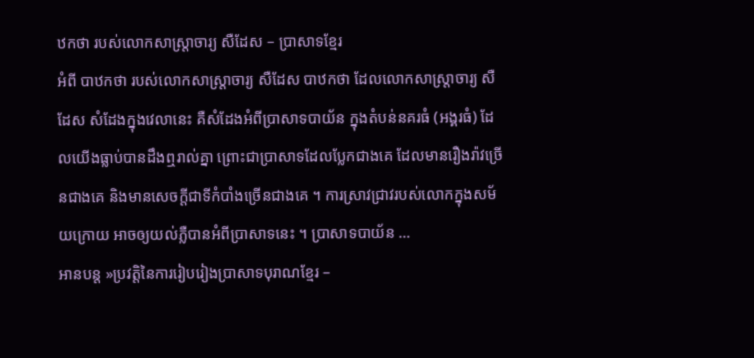ឋកថា របស់លោកសាស្ត្រាចារ្យ សឺដែស – ប្រាសាទខ្មែរ
អំពី បាឋកថា របស់លោកសាស្ត្រាចារ្យ សឺដែស បាឋកថា ដែលលោកសាស្ត្រាចារ្យ សឺដែស សំដែងក្នុងវេលានេះ គឺសំដែងអំពីប្រាសាទបាយ័ន ក្នុងតំបន់នគរធំ (អង្គរធំ) ដែលយើងធ្លាប់បានដឹងឮរាល់គ្នា ព្រោះជាប្រាសាទដែលប្លែកជាងគេ ដែលមានរឿងរ៉ាវច្រើនជាងគេ និងមានសេចក្ដីជាទីកំបាំងច្រើនជាងគេ ។ ការស្រាវជ្រាវរបស់លោកក្នុងសម័យក្រោយ អាចឲ្យយល់ភ្លឺបានអំពីប្រាសាទនេះ ។ ប្រាសាទបាយ័ន …
អានបន្ត »ប្រវត្តិនៃការរៀបរៀងប្រាសាទបុរាណខ្មែរ –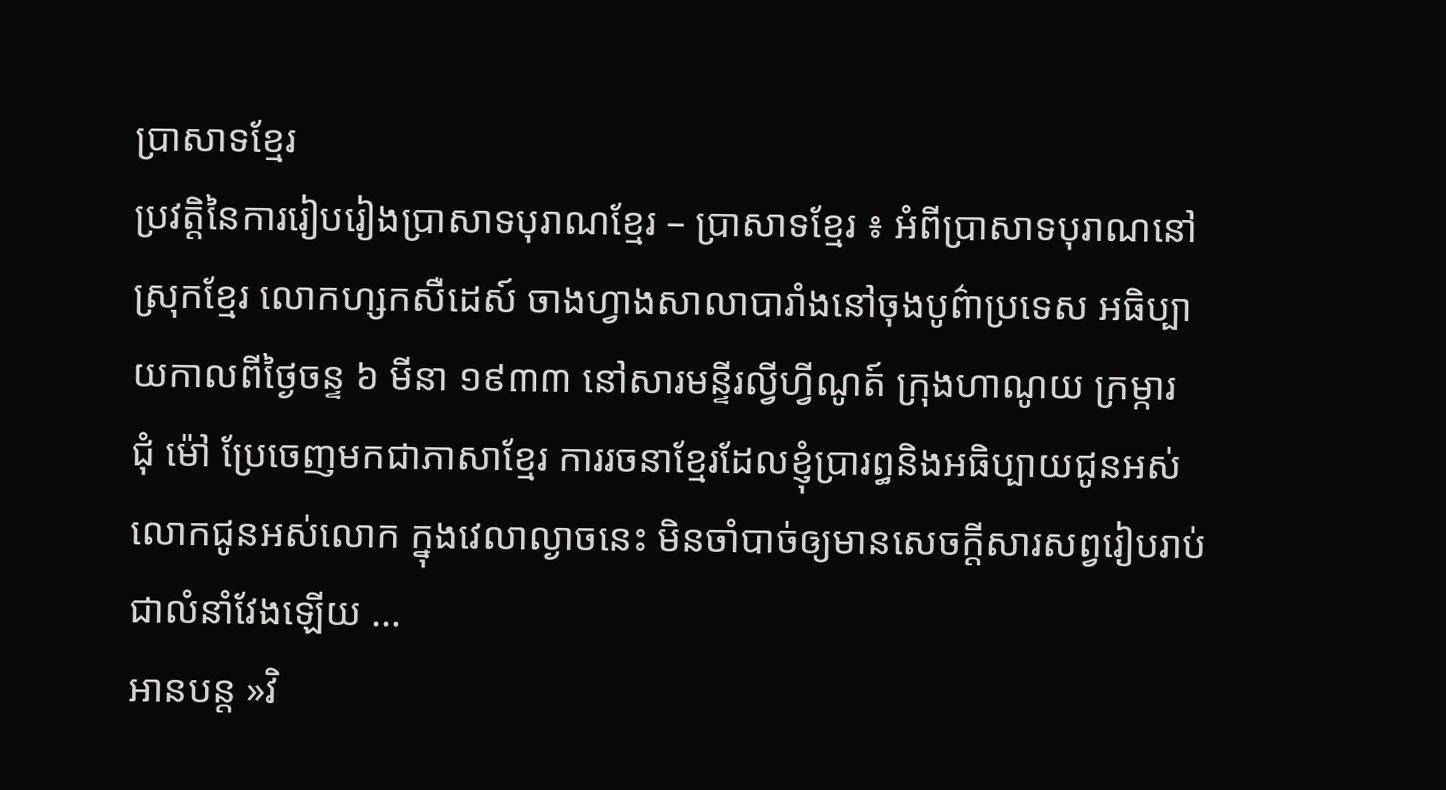ប្រាសាទខ្មែរ
ប្រវត្តិនៃការរៀបរៀងប្រាសាទបុរាណខ្មែរ – ប្រាសាទខ្មែរ ៖ អំពីប្រាសាទបុរាណនៅស្រុកខ្មែរ លោកហ្សកសឺដេស៍ ចាងហ្វាងសាលាបារាំងនៅចុងបូព៌ាប្រទេស អធិប្បាយកាលពីថ្ងៃចន្ទ ៦ មីនា ១៩៣៣ នៅសារមន្ទីរល្វីហ្វីណូត៍ ក្រុងហាណូយ ក្រម្ការ ជុំ ម៉ៅ ប្រែចេញមកជាភាសាខ្មែរ ការរចនាខ្មែរដែលខ្ញុំប្រារព្ធនិងអធិប្បាយជូនអស់លោកជូនអស់លោក ក្នុងវេលាល្ងាចនេះ មិនចាំបាច់ឲ្យមានសេចក្ដីសារសព្វរៀបរាប់ជាលំនាំវែងឡើយ …
អានបន្ត »វិ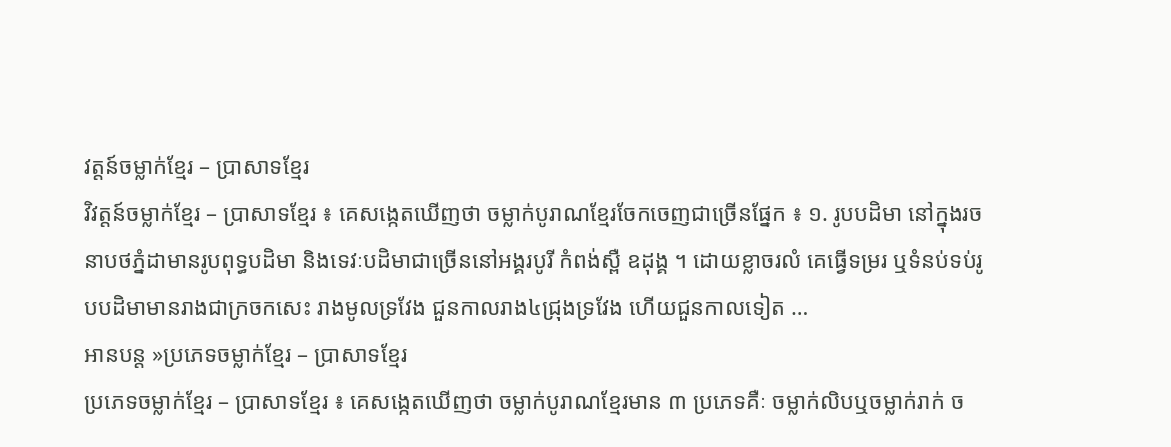វត្តន៍ចម្លាក់ខ្មែរ – ប្រាសាទខ្មែរ
វិវត្តន៍ចម្លាក់ខ្មែរ – ប្រាសាទខ្មែរ ៖ គេសង្កេតឃើញថា ចម្លាក់បូរាណខ្មែរចែកចេញជាច្រើនផ្នែក ៖ ១. រូបបដិមា នៅក្នុងរចនាបថភ្នំដាមានរូបពុទ្ធបដិមា និងទេវៈបដិមាជាច្រើននៅអង្គរបូរី កំពង់ស្ពឺ ឧដុង្គ ។ ដោយខ្លាចរលំ គេធ្វើទម្ររ ឬទំនប់ទប់រូបបដិមាមានរាងជាក្រចកសេះ រាងមូលទ្រវែង ជួនកាលរាង៤ជ្រុងទ្រវែង ហើយជួនកាលទៀត …
អានបន្ត »ប្រភេទចម្លាក់ខ្មែរ – ប្រាសាទខ្មែរ
ប្រភេទចម្លាក់ខ្មែរ – ប្រាសាទខ្មែរ ៖ គេសង្កេតឃើញថា ចម្លាក់បូរាណខ្មែរមាន ៣ ប្រភេទគឺៈ ចម្លាក់លិបឬចម្លាក់រាក់ ច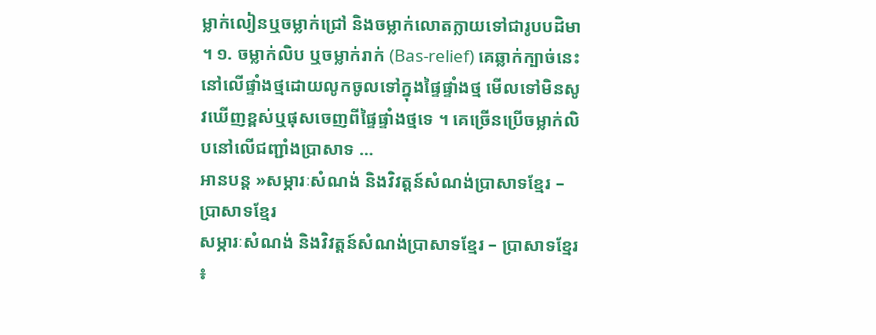ម្លាក់លៀនឬចម្លាក់ជ្រៅ និងចម្លាក់លោតក្លាយទៅជារូបបដិមា ។ ១. ចម្លាក់លិប ឬចម្លាក់រាក់ (Bas-relief) គេឆ្លាក់ក្បាច់នេះនៅលើផ្ទាំងថ្មដោយលូកចូលទៅក្នុងផ្ទៃផ្ទាំងថ្ម មើលទៅមិនសូវឃើញខ្ពស់ឬផុសចេញពីផ្ទៃផ្ទាំងថ្មទេ ។ គេច្រើនប្រើចម្លាក់លិបនៅលើជញ្ជាំងប្រាសាទ …
អានបន្ត »សម្ភារៈសំណង់ និងវិវត្តន៍សំណង់ប្រាសាទខ្មែរ – ប្រាសាទខ្មែរ
សម្ភារៈសំណង់ និងវិវត្តន៍សំណង់ប្រាសាទខ្មែរ – ប្រាសាទខ្មែរ ៖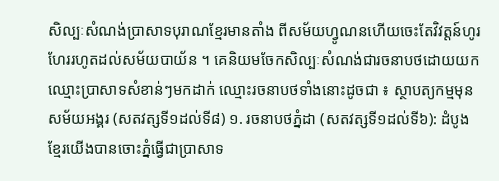សិល្បៈសំណង់ប្រាសាទបុរាណខ្មែរមានតាំង ពីសម័យហ្វូណនហើយចេះតែវិវត្តន៍ហូរហែររហូតដល់សម័យបាយ័ន ។ គេនិយមចែកសិល្បៈសំណង់ជារចនាបថដោយយកឈ្មោះប្រាសាទសំខាន់ៗមកដាក់ ឈ្មោះរចនាបថទាំងនោះដូចជា ៖ ស្ថាបត្យកម្មមុនសម័យអង្គរ (សតវត្សទី១ដល់ទី៨) ១. រចនាបថភ្នំដា (សតវត្សទី១ដល់ទី៦): ដំបូងខ្មែរយើងបានចោះភ្នំធ្វើជាប្រាសាទ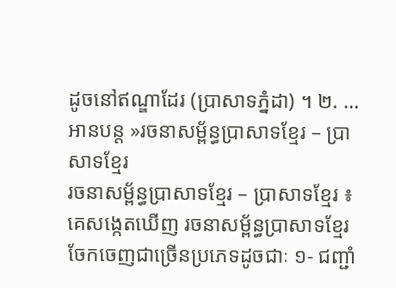ដូចនៅឥណ្ឌាដែរ (ប្រាសាទភ្នំដា) ។ ២. …
អានបន្ត »រចនាសម្ព័ន្ធប្រាសាទខ្មែរ – ប្រាសាទខ្មែរ
រចនាសម្ព័ន្ធប្រាសាទខ្មែរ – ប្រាសាទខ្មែរ ៖ គេសង្កេតឃើញ រចនាសម្ព័ន្ធប្រាសាទខ្មែរ ចែកចេញជាច្រើនប្រភេទដូចជាៈ ១‑ ជញ្ជាំ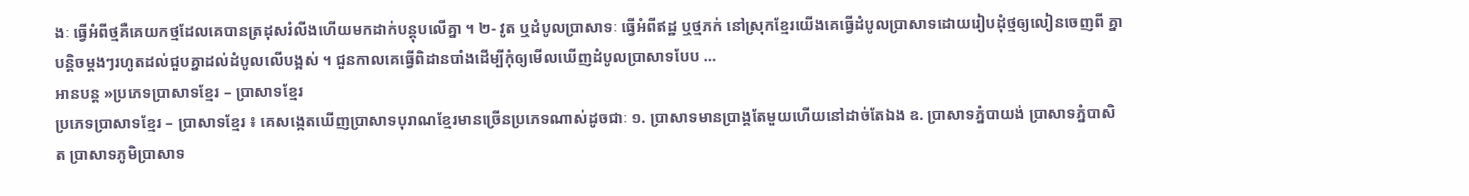ងៈ ធ្វើអំពីថ្មគឺគេយកថ្មដែលគេបានត្រដុសរំលីងហើយមកដាក់បន្តុបលើគ្នា ។ ២‑ វូត ឬដំបូលប្រាសាទៈ ធ្វើអំពីឥដ្ឋ ឬថ្មភក់ នៅស្រុកខ្មែរយើងគេធ្វើដំបូលប្រាសាទដោយរៀបដុំថ្មឲ្យលៀនចេញពី គ្នាបន្តិចម្ដងៗរហូតដល់ជួបគ្នាដល់ដំបូលលើបង្អស់ ។ ជួនកាលគេធ្វើពិដានបាំងដើម្បីកុំឲ្យមើលឃើញដំបូលប្រាសាទបែប …
អានបន្ត »ប្រភេទប្រាសាទខ្មែរ – ប្រាសាទខ្មែរ
ប្រភេទប្រាសាទខ្មែរ – ប្រាសាទខ្មែរ ៖ គេសង្កេតឃើញប្រាសាទបុរាណខ្មែរមានច្រើនប្រភេទណាស់ដូចជាៈ ១. ប្រាសាទមានប្រាង្គតែមួយហើយនៅដាច់តែឯង ឧ. ប្រាសាទភ្នំបាយង់ ប្រាសាទភ្នំបាសិត ប្រាសាទភូមិប្រាសាទ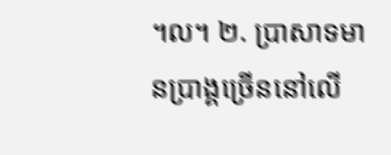។ល។ ២. ប្រាសាទមានប្រាង្គច្រើននៅលើ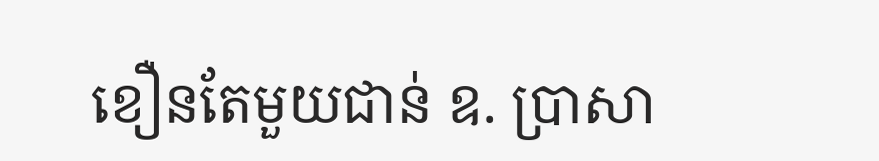ខឿនតែមួយជាន់ ឧ. ប្រាសា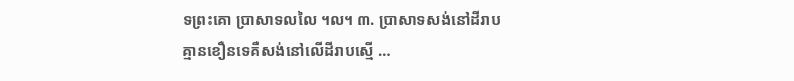ទព្រះគោ ប្រាសាទលលៃ ។ល។ ៣. ប្រាសាទសង់នៅដីរាបគ្មានខឿនទេគឺសង់នៅលើដីរាបស្មើ …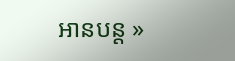អានបន្ត »